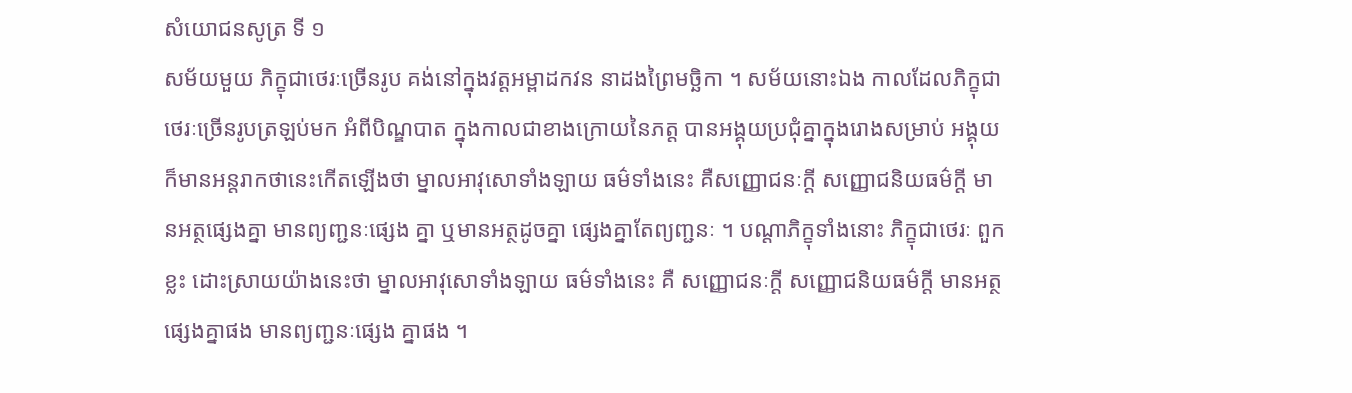សំយោជនសូត្រ ទី ១
សម័យមួយ ភិក្ខុជាថេរៈច្រើនរូប គង់នៅក្នុងវត្តអម្ពាដកវន នាដងព្រៃមច្ឆិកា ។ សម័យនោះឯង កាលដែលភិក្ខុជាថេរៈច្រើនរូបត្រឡប់មក អំពីបិណ្ឌបាត ក្នុងកាលជាខាងក្រោយនៃភត្ត បានអង្គុយប្រជុំគ្នាក្នុងរោងសម្រាប់ អង្គុយ ក៏មានអន្តរាកថានេះកើតឡើងថា ម្នាលអាវុសោទាំងឡាយ ធម៌ទាំងនេះ គឺសញ្ញោជនៈក្តី សញ្ញោជនិយធម៌ក្តី មានអត្ថផ្សេងគ្នា មានព្យញ្ជនៈផ្សេង គ្នា ឬមានអត្ថដូចគ្នា ផ្សេងគ្នាតែព្យញ្ជនៈ ។ បណ្តាភិក្ខុទាំងនោះ ភិក្ខុជាថេរៈ ពួកខ្លះ ដោះស្រាយយ៉ាងនេះថា ម្នាលអាវុសោទាំងឡាយ ធម៌ទាំងនេះ គឺ សញ្ញោជនៈក្តី សញ្ញោជនិយធម៌ក្តី មានអត្ថផ្សេងគ្នាផង មានព្យញ្ជនៈផ្សេង គ្នាផង ។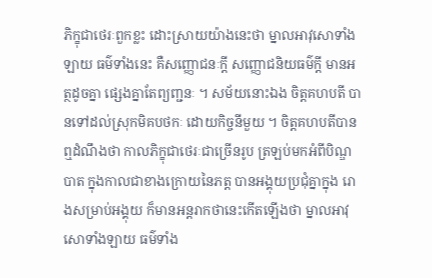ភិក្ខុជាថេរៈពួកខ្លះ ដោះស្រាយយ៉ាងនេះថា ម្នាលអាវុសោទាំងឡាយ ធម៌ទាំងនេះ គឺសញ្ញោជនៈក្តី សញ្ញោជនិយធម៌ក្តី មានអត្ថដូចគ្នា ផ្សេងគ្នាតែព្យញ្ជនៈ ។ សម័យនោះឯង ចិត្តគហបតី បានទៅដល់ស្រុកមិគបថកៈ ដោយកិច្ចនីមួយ ។ ចិត្តគហបតីបានឮដំណឹងថា កាលភិក្ខុជាថេរៈជាច្រើនរូប ត្រឡប់មកអំពីបិណ្ឌបាត ក្នុងកាលជាខាងក្រោយនៃភត្ត បានអង្គុយប្រជុំគ្នាក្នុង រោងសម្រាប់អង្គុយ ក៏មានអន្តរាកថានេះកើតឡើងថា ម្នាលអាវុសោទាំងឡាយ ធម៌ទាំង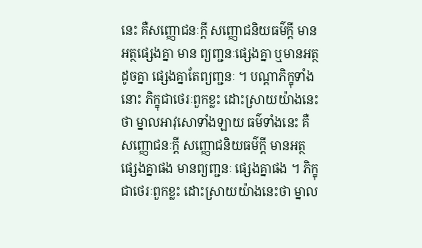នេះ គឺសញ្ញោជនៈក្តី សញ្ញោជនិយធម៌ក្តី មានអត្ថផ្សេងគ្នា មាន ព្យញ្ជនៈផ្សេងគ្នា ឬមានអត្ថដូចគ្នា ផ្សេងគ្នាតែព្យញ្ជនៈ ។ បណ្តាភិក្ខុទាំងនោះ ភិក្ខុជាថេរៈពួកខ្លះ ដោះស្រាយយ៉ាងនេះថា ម្នាលអាវុសោទាំងឡាយ ធម៌ទាំងនេះ គឺសញ្ញោជនៈក្តី សញ្ញោជនិយធម៌ក្តី មានអត្ថផ្សេងគ្នាផង មានព្យញ្ជនៈ ផ្សេងគ្នាផង ។ ភិក្ខុជាថេរៈពួកខ្លះ ដោះស្រាយយ៉ាងនេះថា ម្នាល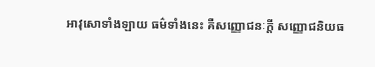អាវុសោទាំងឡាយ ធម៌ទាំងនេះ គឺសញ្ញោជនៈក្តី សញ្ញោជនិយធ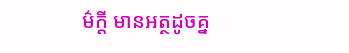ម៌ក្តី មានអត្ថដូចគ្ន